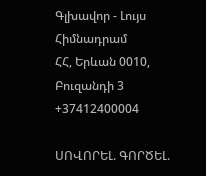Գլխավոր - Լույս Հիմնադրամ
ՀՀ, Երևան 0010, Բուզանդի 3 +37412400004

ՍՈՎՈՐԵԼ. ԳՈՐԾԵԼ.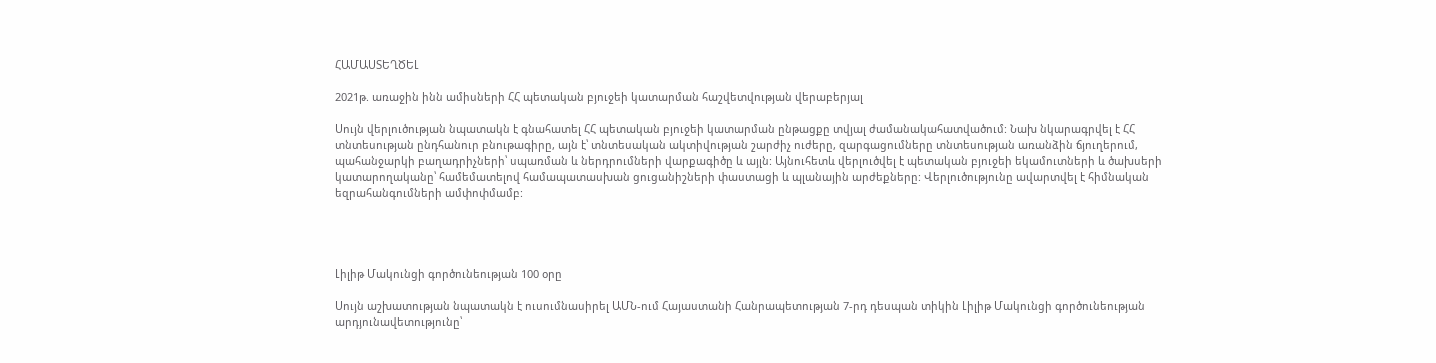ՀԱՄԱՍՏԵՂԾԵԼ

2021թ. առաջին ինն ամիսների ՀՀ պետական բյուջեի կատարման հաշվետվության վերաբերյալ

Սույն վերլուծության նպատակն է գնահատել ՀՀ պետական բյուջեի կատարման ընթացքը տվյալ ժամանակահատվածում: Նախ նկարագրվել է ՀՀ տնտեսության ընդհանուր բնութագիրը, այն է՝ տնտեսական ակտիվության շարժիչ ուժերը, զարգացումները տնտեսության առանձին ճյուղերում, պահանջարկի բաղադրիչների՝ սպառման և ներդրումների վարքագիծը և այլն: Այնուհետև վերլուծվել է պետական բյուջեի եկամուտների և ծախսերի կատարողականը՝ համեմատելով համապատասխան ցուցանիշների փաստացի և պլանային արժեքները: Վերլուծությունը ավարտվել է հիմնական եզրահանգումների ամփոփմամբ:




Լիլիթ Մակունցի գործունեության 100 օրը

Սույն աշխատության նպատակն է ուսումնասիրել ԱՄՆ-ում Հայաստանի Հանրապետության 7-րդ դեսպան տիկին Լիլիթ Մակունցի գործունեության արդյունավետությունը՝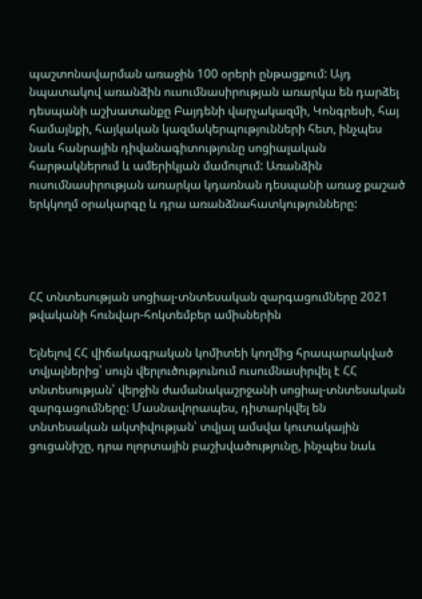պաշտոնավարման առաջին 100 օրերի ընթացքում: Այդ նպատակով առանձին ուսումնասիրության առարկա են դարձել դեսպանի աշխատանքը Բայդենի վարչակազմի, Կոնգրեսի, հայ համայնքի, հայկական կազմակերպությունների հետ, ինչպես նաև հանրային դիվանագիտությունը սոցիալական հարթակներում և ամերիկյան մամուլում: Առանձին ուսումնասիրության առարկա կդառնան դեսպանի առաջ քաշած երկկողմ օրակարգը և դրա առանձնահատկությունները:




ՀՀ տնտեսության սոցիալ-տնտեսական զարգացումները 2021 թվականի հունվար-հոկտեմբեր ամիսներին

Ելնելով ՀՀ վիճակագրական կոմիտեի կողմից հրապարակված տվյալներից՝ սույն վերլուծությունում ուսումնասիրվել է ՀՀ տնտեսության՝ վերջին ժամանակաշրջանի սոցիալ-տնտեսական զարգացումները: Մասնավորապես, դիտարկվել են տնտեսական ակտիվության՝ տվյալ ամսվա կուտակային ցուցանիշը, դրա ոլորտային բաշխվածությունը, ինչպես նաև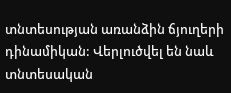տնտեսության առանձին ճյուղերի դինամիկան: Վերլուծվել են նաև տնտեսական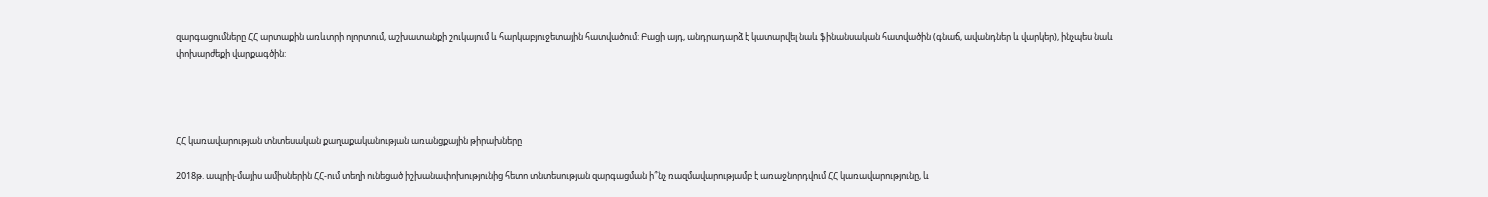զարգացումները ՀՀ արտաքին առևտրի ոլորտում, աշխատանքի շուկայում և հարկաբյուջետային հատվածում: Բացի այդ, անդրադարձ է կատարվել նաև ֆինանսական հատվածին (գնաճ, ավանդներ և վարկեր), ինչպես նաև փոխարժեքի վարքագծին:




ՀՀ կառավարության տնտեսական քաղաքականության առանցքային թիրախները

2018թ. ապրիլ-մայիս ամիսներին ՀՀ-ում տեղի ունեցած իշխանափոխությունից հետո տնտեսության զարգացման ի՞նչ ռազմավարությամբ է առաջնորդվում ՀՀ կառավարությունը, և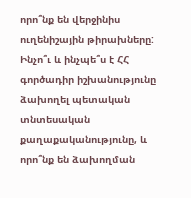որո՞նք են վերջինիս ուղենիշային թիրախները: Ինչո՞ւ և ինչպե՞ս է ՀՀ գործադիր իշխանությունը ձախողել պետական տնտեսական քաղաքականությունը, և որո՞նք են ձախողման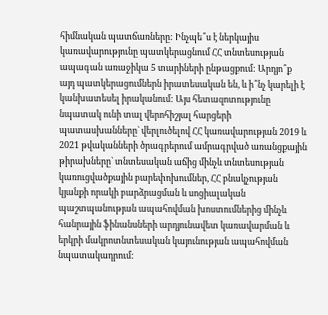հիմնական պատճառները: Ինչպե՞ս է ներկայիս կառավարությունը պատկերացնում ՀՀ տնտեսության ապագան առաջիկա 5 տարիների ընթացքում: Արդյո՞ք այդ պատկերացումներն իրատեսական են, և ի՞նչ կարելի է կանխատեսել իրականում: Այս հետազոտությունը նպատակ ունի տալ վերոհիշյալ հարցերի պատասխանները` վերլուծելով ՀՀ կառավարության 2019 և 2021 թվականների ծրագրերում ամրագրված առանցքային թիրախները` տնտեսական աճից մինչև տնտեսության կառուցվածքային բարեփոխումներ, ՀՀ բնակչության կյանքի որակի բարձրացման և սոցիալական պաշտպանության ապահովման խոստումներից մինչև հանրային ֆինանսների արդյունավետ կառավարման և երկրի մակրոտնտեսական կայունության ապահովման նպատակադրում: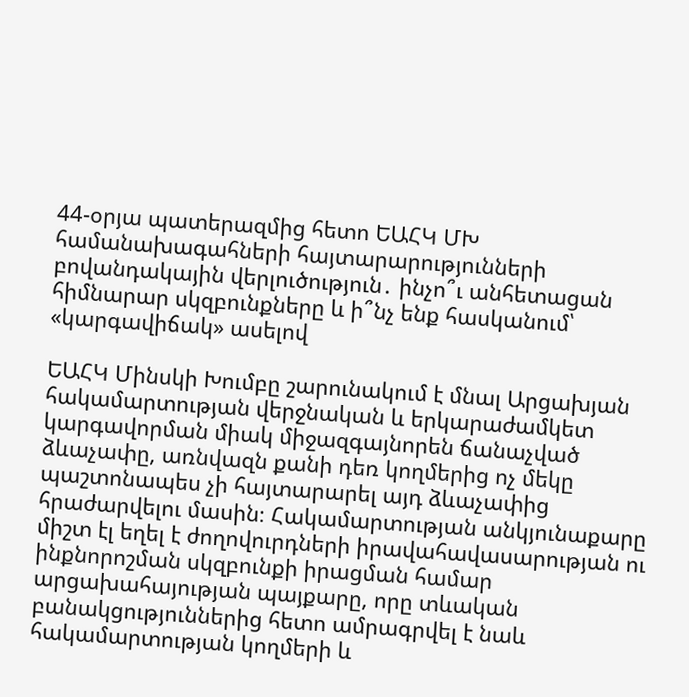44-օրյա պատերազմից հետո ԵԱՀԿ ՄԽ համանախագահների հայտարարությունների բովանդակային վերլուծություն․ ինչո՞ւ անհետացան հիմնարար սկզբունքները և ի՞նչ ենք հասկանում՝ «կարգավիճակ» ասելով

ԵԱՀԿ Մինսկի Խումբը շարունակում է մնալ Արցախյան հակամարտության վերջնական և երկարաժամկետ կարգավորման միակ միջազգայնորեն ճանաչված ձևաչափը, առնվազն քանի դեռ կողմերից ոչ մեկը պաշտոնապես չի հայտարարել այդ ձևաչափից հրաժարվելու մասին։ Հակամարտության անկյունաքարը միշտ էլ եղել է ժողովուրդների իրավահավասարության ու ինքնորոշման սկզբունքի իրացման համար արցախահայության պայքարը, որը տևական բանակցություններից հետո ամրագրվել է նաև հակամարտության կողմերի և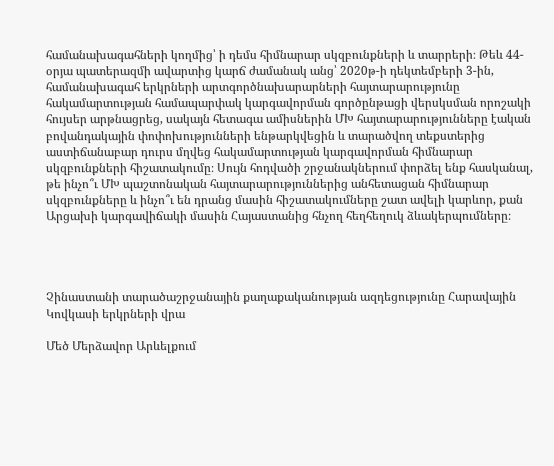համանախագահների կողմից՝ ի դեմս հիմնարար սկզբունքների և տարրերի։ Թեև 44-օրյա պատերազմի ավարտից կարճ ժամանակ անց՝ 2020թ-ի դեկտեմբերի 3-ին, համանախագահ երկրների արտգործնախարարների հայտարարությունը հակամարտության համապարփակ կարգավորման գործընթացի վերսկսման որոշակի հույսեր արթնացրեց, սակայն հետագա ամիսներին ՄԽ հայտարարությունները էական բովանդակային փոփոխությունների ենթարկվեցին և տարածվող տեքստերից աստիճանաբար դուրս մղվեց հակամարտության կարգավորման հիմնարար սկզբունքների հիշատակումը։ Սույն հոդվածի շրջանակներում փորձել ենք հասկանալ, թե ինչո՞ւ ՄԽ պաշտոնական հայտարարություններից անհետացան հիմնարար սկզբունքները և ինչո՞ւ են դրանց մասին հիշատակումները շատ ավելի կարևոր, քան Արցախի կարգավիճակի մասին Հայաստանից հնչող հեղհեղուկ ձևակերպումները։




Չինաստանի տարածաշրջանային քաղաքականության ազդեցությունը Հարավային Կովկասի երկրների վրա

Մեծ Մերձավոր Արևելքում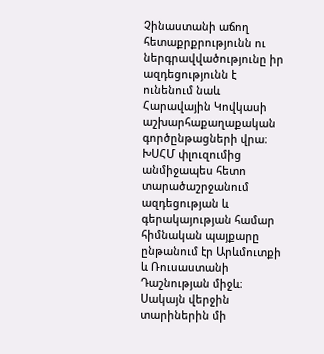Չինաստանի աճող հետաքրքրությունն ու ներգրավվածությունը իր ազդեցությունն է ունենում նաև Հարավային Կովկասի աշխարհաքաղաքական գործընթացների վրա։ ԽՍՀՄ փլուզումից անմիջապես հետո տարածաշրջանում ազդեցության և գերակայության համար հիմնական պայքարը ընթանում էր Արևմուտքի և Ռուսաստանի Դաշնության միջև։ Սակայն վերջին տարիներին մի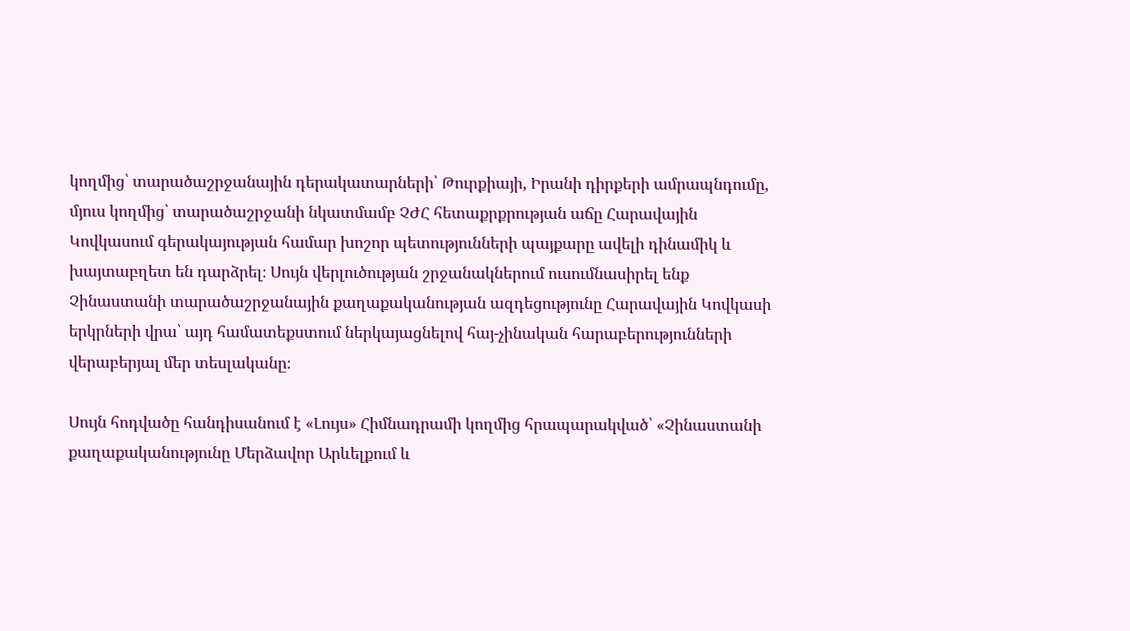կողմից՝ տարածաշրջանային դերակատարների՝ Թուրքիայի, Իրանի դիրքերի ամրապնդումը, մյուս կողմից՝ տարածաշրջանի նկատմամբ ՉԺՀ հետաքրքրության աճը Հարավային Կովկասում գերակայության համար խոշոր պետությունների պայքարը ավելի դինամիկ և խայտաբղետ են դարձրել։ Սույն վերլուծության շրջանակներում ուսումնասիրել ենք Չինաստանի տարածաշրջանային քաղաքականության ազդեցությունը Հարավային Կովկասի երկրների վրա՝ այդ համատեքստում ներկայացնելով հայ-չինական հարաբերությունների վերաբերյալ մեր տեսլականը։

Սույն հոդվածը հանդիսանում է «Լույս» Հիմնադրամի կողմից հրապարակված՝ «Չինաստանի քաղաքականությունը Մերձավոր Արևելքում և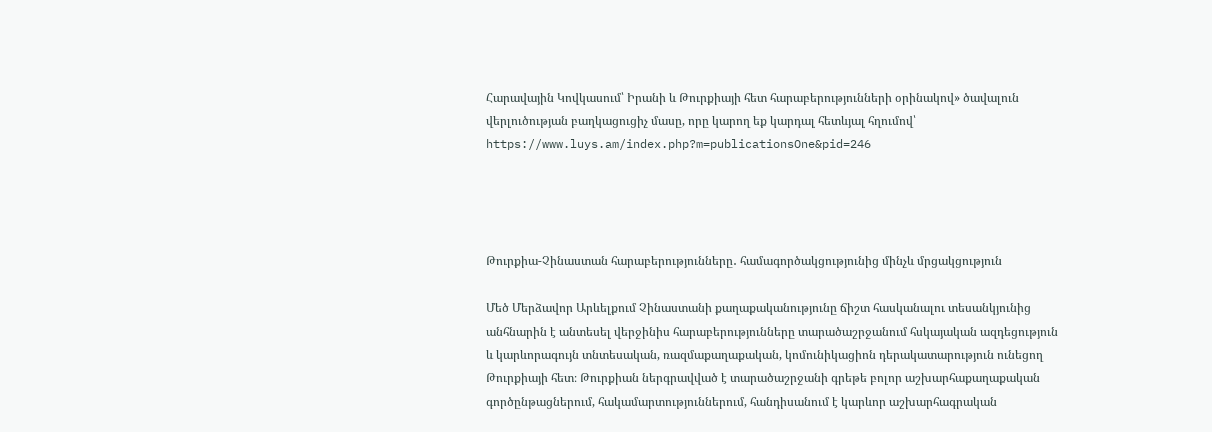Հարավային Կովկասում՝ Իրանի և Թուրքիայի հետ հարաբերությունների օրինակով» ծավալուն վերլուծության բաղկացուցիչ մասը, որը կարող եք կարդալ հետևյալ հղումով՝ https://www.luys.am/index.php?m=publicationsOne&pid=246




Թուրքիա-Չինաստան հարաբերությունները․ համագործակցությունից մինչև մրցակցություն

Մեծ Մերձավոր Արևելքում Չինաստանի քաղաքականությունը ճիշտ հասկանալու տեսանկյունից անհնարին է անտեսել վերջինիս հարաբերությունները տարածաշրջանում հսկայական ազդեցություն և կարևորագույն տնտեսական, ռազմաքաղաքական, կոմունիկացիոն դերակատարություն ունեցող Թուրքիայի հետ։ Թուրքիան ներգրավված է տարածաշրջանի գրեթե բոլոր աշխարհաքաղաքական գործընթացներում, հակամարտություններում, հանդիսանում է կարևոր աշխարհագրական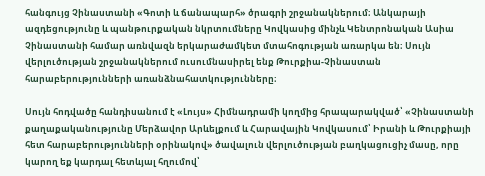հանգույց Չինաստանի «Գոտի և ճանապարհ» ծրագրի շրջանակներում։ Անկարայի ազդեցությունը և պանթուրքական նկրտումները Կովկասից մինչև Կենտրոնական Ասիա Չինաստանի համար առնվազն երկարաժամկետ մտահոգության առարկա են։ Սույն վերլուծության շրջանակներում ուսումնասիրել ենք Թուրքիա-Չինաստան հարաբերությունների առանձնահատկությունները։

Սույն հոդվածը հանդիսանում է «Լույս» Հիմնադրամի կողմից հրապարակված՝ «Չինաստանի քաղաքականությունը Մերձավոր Արևելքում և Հարավային Կովկասում՝ Իրանի և Թուրքիայի հետ հարաբերությունների օրինակով» ծավալուն վերլուծության բաղկացուցիչ մասը, որը կարող եք կարդալ հետևյալ հղումով՝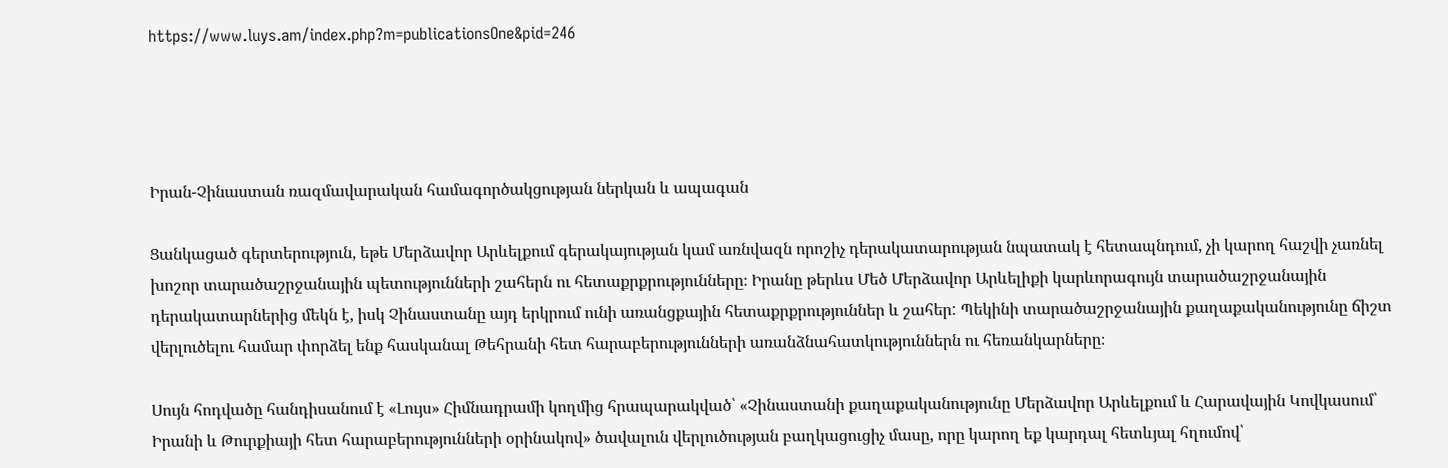https://www.luys.am/index.php?m=publicationsOne&pid=246




Իրան-Չինաստան ռազմավարական համագործակցության ներկան և ապագան

Ցանկացած գերտերություն, եթե Մերձավոր Արևելքում գերակայության կամ առնվազն որոշիչ դերակատարության նպատակ է հետապնդում, չի կարող հաշվի չառնել խոշոր տարածաշրջանային պետությունների շահերն ու հետաքրքրությունները։ Իրանը թերևս Մեծ Մերձավոր Արևելիքի կարևորագույն տարածաշրջանային դերակատարներից մեկն է, իսկ Չինաստանը այդ երկրում ունի առանցքային հետաքրքրություններ և շահեր: Պեկինի տարածաշրջանային քաղաքականությունը ճիշտ վերլուծելու համար փորձել ենք հասկանալ Թեհրանի հետ հարաբերությունների առանձնահատկություններն ու հեռանկարները։

Սույն հոդվածը հանդիսանում է «Լույս» Հիմնադրամի կողմից հրապարակված՝ «Չինաստանի քաղաքականությունը Մերձավոր Արևելքում և Հարավային Կովկասում՝ Իրանի և Թուրքիայի հետ հարաբերությունների օրինակով» ծավալուն վերլուծության բաղկացուցիչ մասը, որը կարող եք կարդալ հետևյալ հղումով՝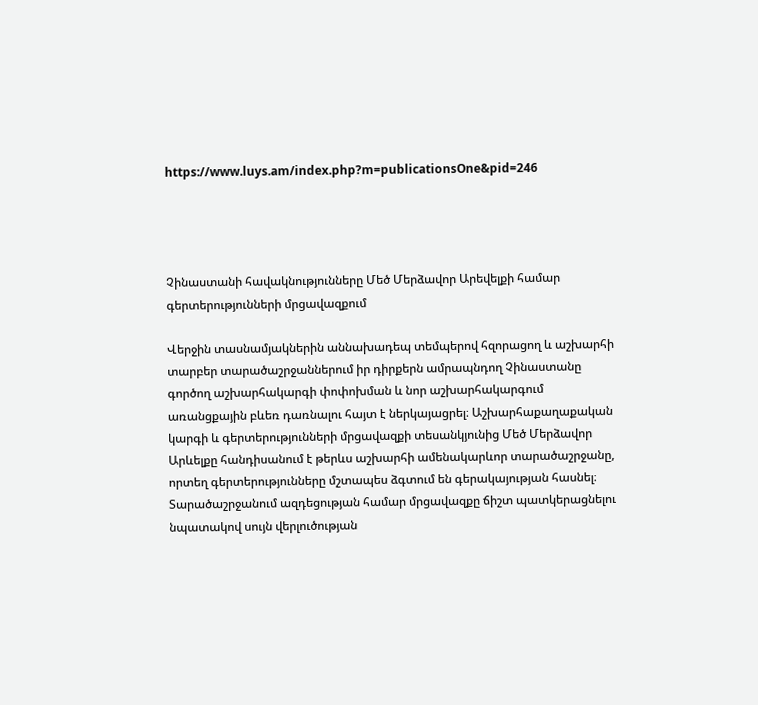https://www.luys.am/index.php?m=publicationsOne&pid=246




Չինաստանի հավակնությունները Մեծ Մերձավոր Արեվելքի համար գերտերությունների մրցավազքում

Վերջին տասնամյակներին աննախադեպ տեմպերով հզորացող և աշխարհի տարբեր տարածաշրջաններում իր դիրքերն ամրապնդող Չինաստանը գործող աշխարհակարգի փոփոխման և նոր աշխարհակարգում առանցքային բևեռ դառնալու հայտ է ներկայացրել։ Աշխարհաքաղաքական կարգի և գերտերությունների մրցավազքի տեսանկյունից Մեծ Մերձավոր Արևելքը հանդիսանում է թերևս աշխարհի ամենակարևոր տարածաշրջանը, որտեղ գերտերությունները մշտապես ձգտում են գերակայության հասնել։ Տարածաշրջանում ազդեցության համար մրցավազքը ճիշտ պատկերացնելու նպատակով սույն վերլուծության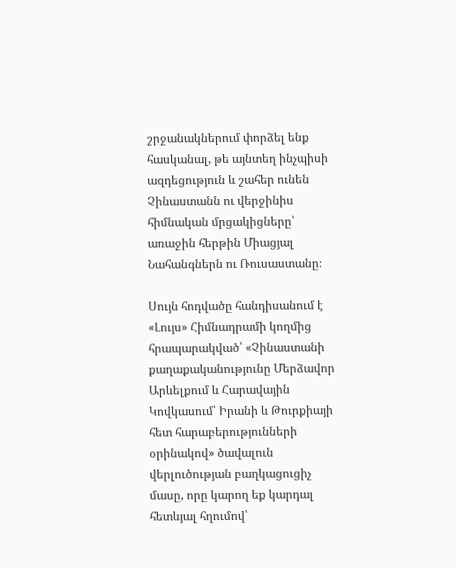շրջանակներում փորձել ենք հասկանալ, թե այնտեղ ինչպիսի ազդեցություն և շահեր ունեն Չինաստանն ու վերջինիս հիմնական մրցակիցները՝ առաջին հերթին Միացյալ Նահանգներն ու Ռուսաստանը։

Սույն հոդվածը հանդիսանում է «Լույս» Հիմնադրամի կողմից հրապարակված՝ «Չինաստանի քաղաքականությունը Մերձավոր Արևելքում և Հարավային Կովկասում՝ Իրանի և Թուրքիայի հետ հարաբերությունների օրինակով» ծավալուն վերլուծության բաղկացուցիչ մասը, որը կարող եք կարդալ հետևյալ հղումով՝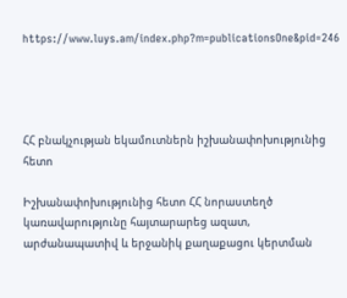https://www.luys.am/index.php?m=publicationsOne&pid=246




ՀՀ բնակչության եկամուտներն իշխանափոխությունից հետո

Իշխանափոխությունից հետո ՀՀ նորաստեղծ կառավարությունը հայտարարեց ազատ, արժանապատիվ և երջանիկ քաղաքացու կերտման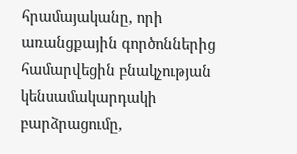հրամայականը, որի առանցքային գործոններից համարվեցին բնակչության կենսամակարդակի բարձրացումը,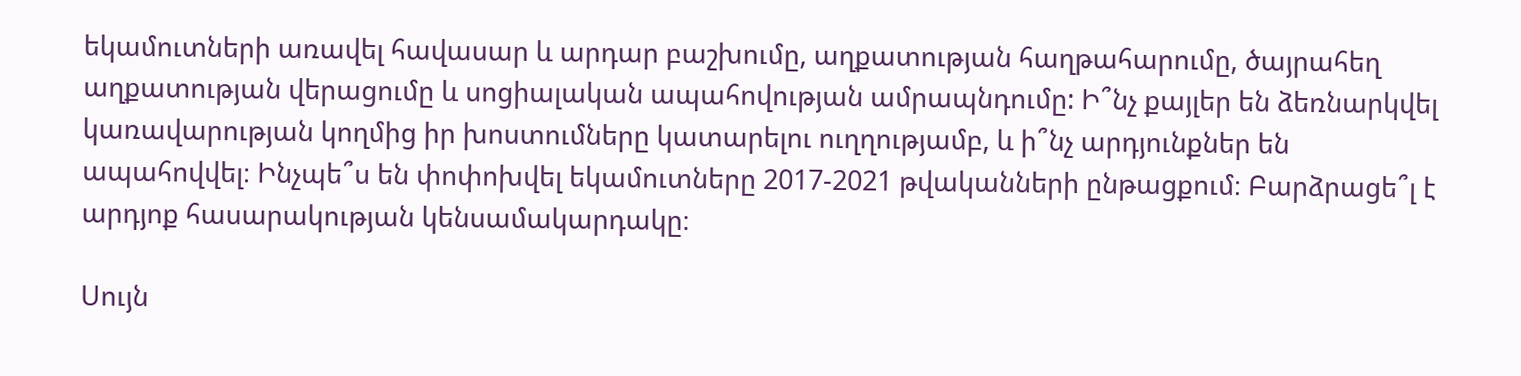եկամուտների առավել հավասար և արդար բաշխումը, աղքատության հաղթահարումը, ծայրահեղ աղքատության վերացումը և սոցիալական ապահովության ամրապնդումը: Ի՞նչ քայլեր են ձեռնարկվել կառավարության կողմից իր խոստումները կատարելու ուղղությամբ, և ի՞նչ արդյունքներ են ապահովվել։ Ինչպե՞ս են փոփոխվել եկամուտները 2017-2021 թվականների ընթացքում։ Բարձրացե՞լ է արդյոք հասարակության կենսամակարդակը։

Սույն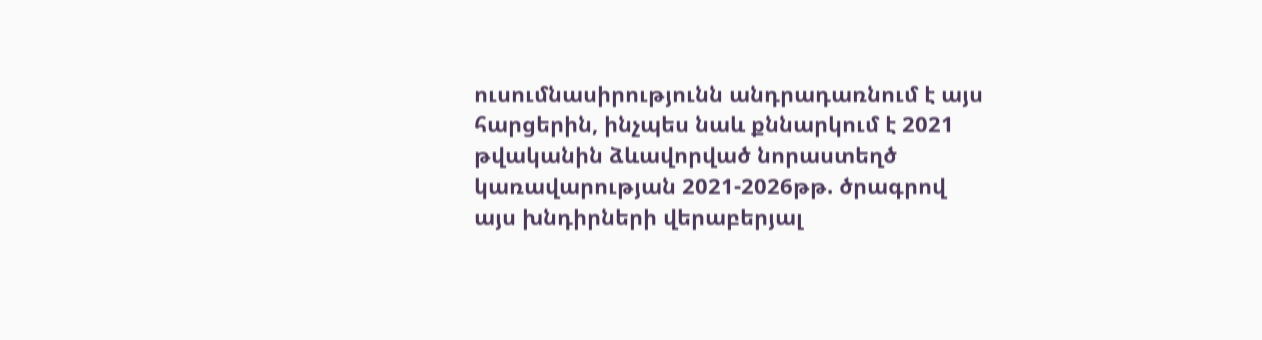ուսումնասիրությունն անդրադառնում է այս հարցերին, ինչպես նաև քննարկում է 2021 թվականին ձևավորված նորաստեղծ կառավարության 2021-2026թթ. ծրագրով այս խնդիրների վերաբերյալ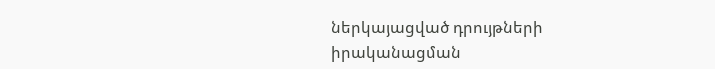ներկայացված դրույթների իրականացման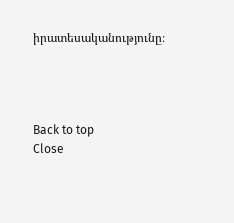իրատեսականությունը։




Back to top
Close